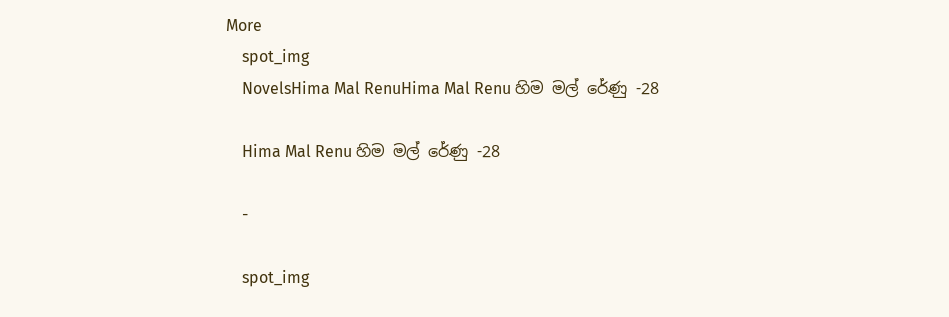More
    spot_img
    NovelsHima Mal RenuHima Mal Renu හිම මල් රේණු -28

    Hima Mal Renu හිම මල් රේණු -28

    -

    spot_img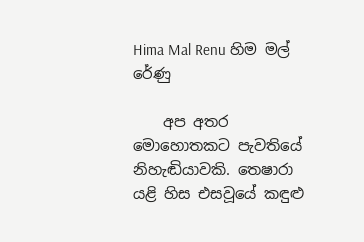Hima Mal Renu හිම මල් රේණු

    අප අතර මොහොතකට පැවතියේ නිහැඬියාවකි. තෙෂාරා යළි හිස එසවූයේ කඳුළු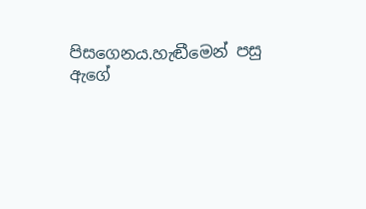පිසගෙනය.හැඬීමෙන් පසු ඇගේ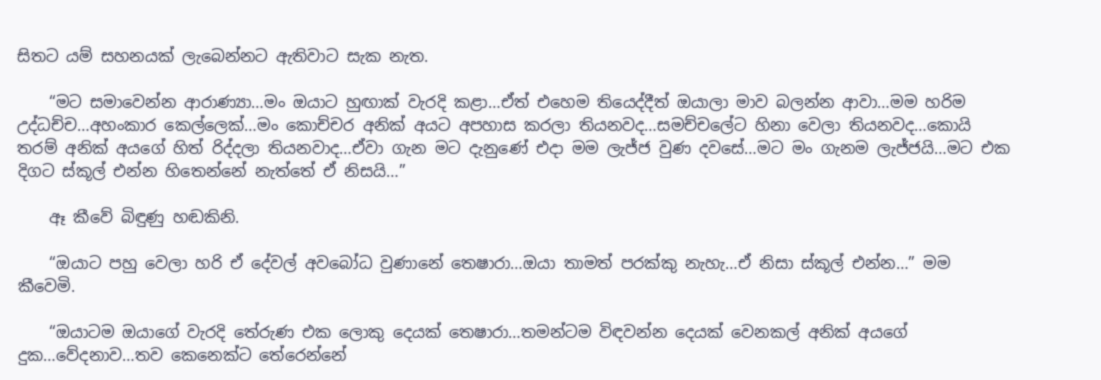සිතට යම් සහනයක් ලැබෙන්නට ඇතිවාට සැක නැත.

    “මට සමාවෙන්න ආරාණ්‍යා…මං ඔයාට හුඟාක් වැරදි කළා…ඒත් එහෙම තියෙද්දීත් ඔයාලා මාව බලන්න ආවා…මම හරිම උද්ධච්ච…අහංකාර කෙල්ලෙක්…මං කොච්චර අනික් අයට අපහාස කරලා තියනවද…සමච්චලේට හිනා වෙලා තියනවද…කොයි තරම් අනික් අයගේ හිත් රිද්දලා තියනවාද…ඒවා ගැන මට දැනුණේ එදා මම ලැජ්ජ වුණ දවසේ…මට මං ගැනම ලැජ්ජයි…මට එක දිගට ස්කූල් එන්න හිතෙන්නේ නැත්තේ ඒ නිසයි…”

    ඈ කීවේ බිඳුණු හඬකිනි.

    “ඔයාට පහු වෙලා හරි ඒ දේවල් අවබෝධ වුණානේ තෙෂාරා…ඔයා තාමත් පරක්කු නැහැ…ඒ නිසා ස්කූල් එන්න…” මම කීවෙමි.

    “ඔයාටම ඔයාගේ වැරදි තේරුණ එක ලොකු දෙයක් තෙෂාරා…තමන්ටම විඳවන්න දෙයක් වෙනකල් අනික් අයගේ දුක…වේදනාව…තව කෙනෙක්ට තේරෙන්නේ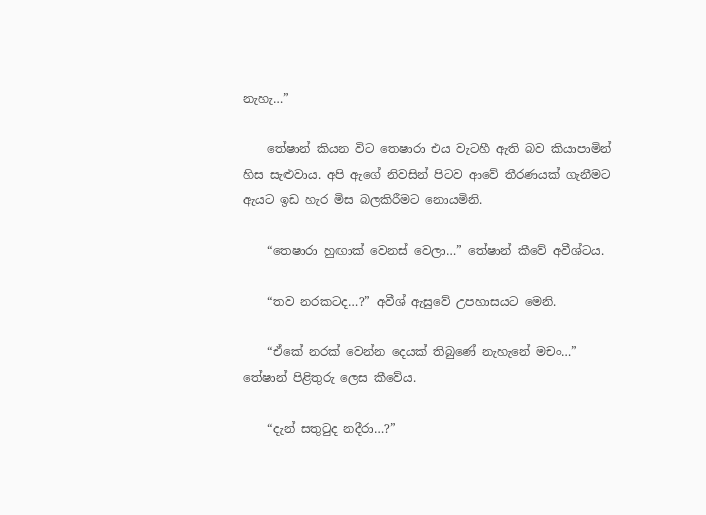නැහැ…”

    තේෂාන් කියන විට තෙෂාරා එය වැටහී ඇති බව කියාපාමින් හිස සැළුවාය. අපි ඇගේ නිවසින් පිටව ආවේ තීරණයක් ගැනීමට ඇයට ඉඩ හැර මිස බලකිරීමට නොයමිනි.

    “තෙෂාරා හුඟාක් වෙනස් වෙලා…” තේෂාන් කීවේ අවීශ්ටය.

    “තව නරකටද…?” අවීශ් ඇසුවේ උපහාසයට මෙනි.

    “ඒකේ නරක් වෙන්න දෙයක් තිබුණේ නැහැනේ මචං…” තේෂාන් පිළිතුරු ලෙස කීවේය.

    “දැන් සතුටුද නදීරා…?”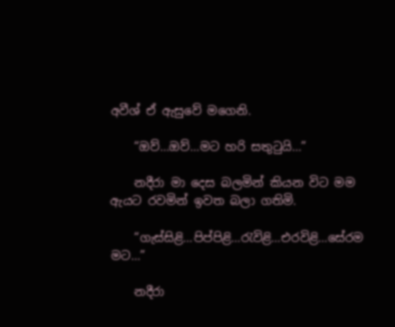අවීශ් ඒ ඇසුවේ මගෙනි.

    “ඔව්…ඔව්…මට හරි සතුටුයි…”

    නදීරා මා දෙස බලමින් කියන විට මම ඇයට රවමින් ඉවත බලා ගතිමි.

    “ගැස්සිළි…පිප්පිළි…රැවිළි…එරවිළි…සේරම මට…”

    නදීරා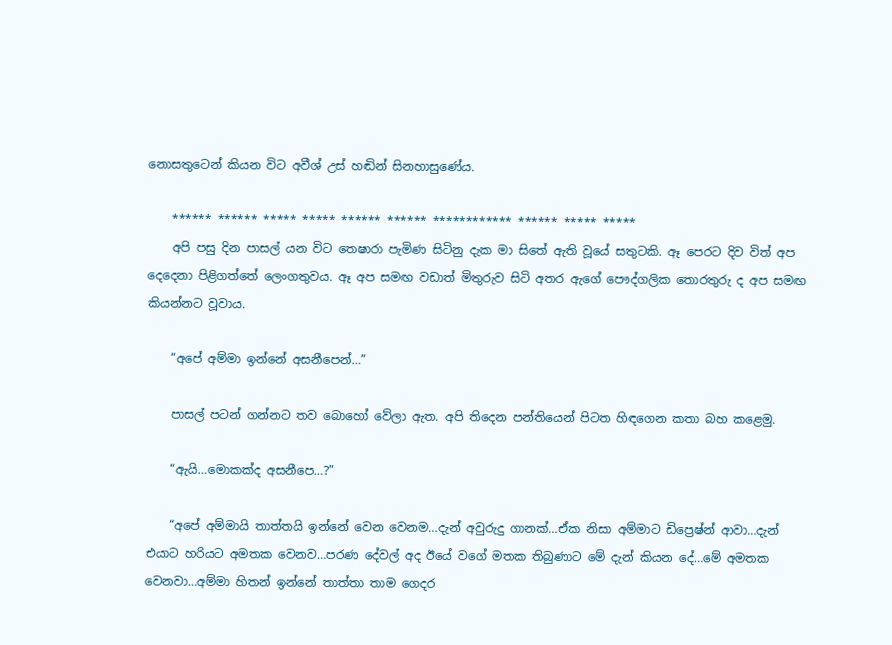නොසතුටෙන් කියන විට අවීශ් උස් හඬින් සිනහාසුණේය.

    ****** ****** ***** ***** ****** ****** ************ ****** ***** *****
    අපි පසු දින පාසල් යන විට තෙෂාරා පැමිණ සිටිනු දැක මා සිතේ ඇති වූයේ සතුටකි. ඈ පෙරට දිව විත් අප දෙදෙනා පිළිගත්තේ ලෙංගතුවය. ඈ අප සමඟ වඩාත් මිතුරුව සිටි අතර ඇගේ පෞද්ගලික තොරතුරු ද අප සමඟ කියන්නට වූවාය.

    “අපේ අම්මා ඉන්නේ අසනීපෙන්…”

    පාසල් පටන් ගන්නට තව බොහෝ වේලා ඇත. අපි තිදෙන පන්තියෙන් පිටත හිඳගෙන කතා බහ කළෙමු.

    “ඇයි…මොකක්ද අසනීපෙ…?”

    “අපේ අම්මායි තාත්තයි ඉන්නේ වෙන වෙනම…දැන් අවුරුදු ගානක්…ඒක නිසා අම්මාට ඩිප්‍රෙෂ්න් ආවා…දැන් එයාට හරියට අමතක වෙනව…පරණ දේවල් අද ඊයේ වගේ මතක තිබුණාට මේ දැන් කියන දේ…මේ අමතක වෙනවා…අම්මා හිතන් ඉන්නේ තාත්තා තාම ගෙදර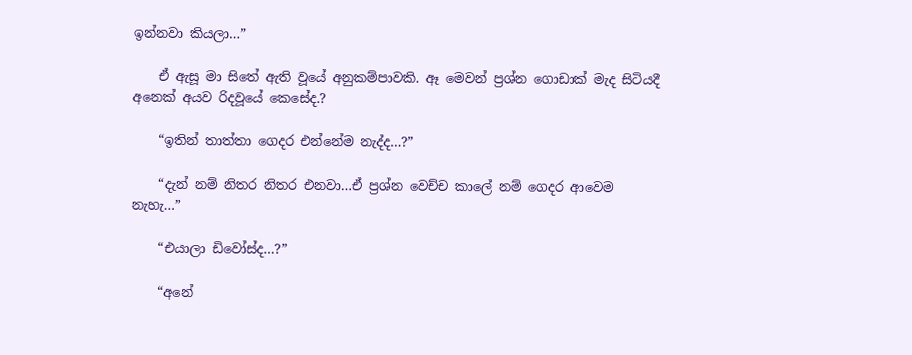ඉන්නවා කියලා…”

    ඒ ඇසූ මා සිතේ ඇති වූයේ අනුකම්පාවකි. ඈ මෙවන් ප්‍රශ්න ගොඩාක් මැද සිටියදී අනෙක් අයව රිදවූයේ කෙසේද.?

    “ඉතින් තාත්තා ගෙදර එන්නේම නැද්ද…?”

    “දැන් නම් නිතර නිතර එනවා…ඒ ප්‍රශ්න වෙච්ච කාලේ නම් ගෙදර ආවෙම නැහැ…”

    “එයාලා ඩිවෝස්ද…?”

    “අනේ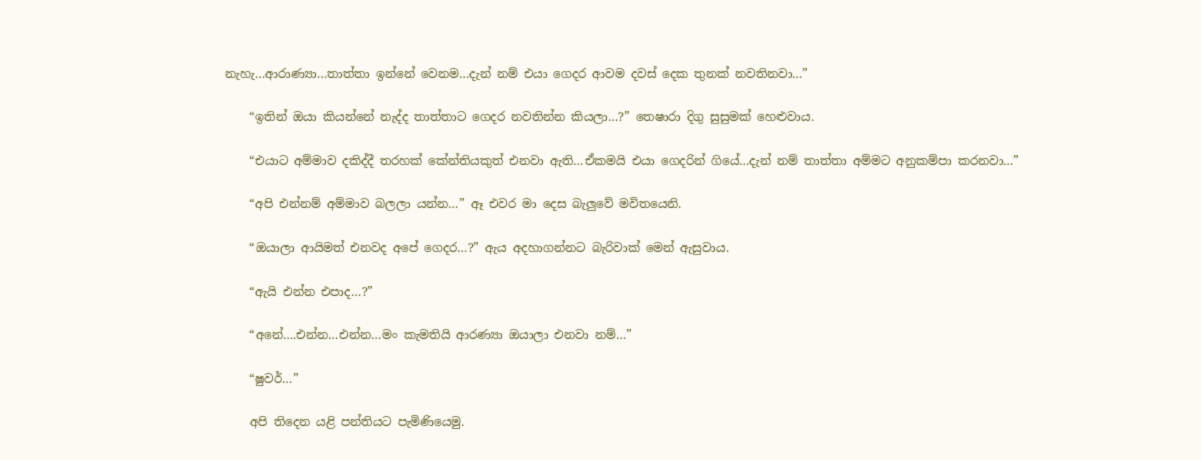නැහැ…ආරාණ්‍යා…තාත්තා ඉන්නේ වෙනම…දැන් නම් එයා ගෙදර ආවම දවස් දෙක තුනක් නවතිනවා…”

    “ඉතින් ඔයා කියන්නේ නැද්ද තාත්තාට ගෙදර නවතින්න කියලා…?” තෙෂාරා දිගු සුසුමක් හෙළුවාය.

    “එයාට අම්මාව දකිද්දී තරහක් කේන්තියකුත් එනවා ඇති…ඒකමයි එයා ගෙදරින් ගියේ…දැන් නම් තාත්තා අම්මට අනුකම්පා කරනවා…”

    “අපි එන්නම් අම්මාව බලලා යන්න…” ඈ එවර මා දෙස බැලුවේ මවිතයෙනි.

    “ඔයාලා ආයිමත් එනවද අපේ ගෙදර…?” ඇය අදහාගන්නට බැරිවාක් මෙන් ඇසුවාය.

    “ඇයි එන්න එපාද…?”

    “අනේ….එන්න…එන්න…මං කැමතියි ආරණ්‍යා ඔයාලා එනවා නම්…”

    “ෂුවර්…”

    අපි තිදෙන යළි පන්තියට පැමිණියෙමු.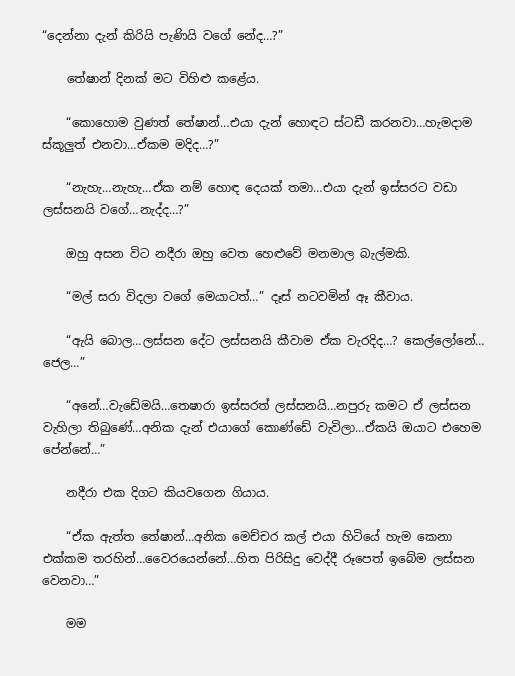“දෙන්නා දැන් කිරියි පැණියි වගේ නේද…?”

    තේෂාන් දිනක් මට විහිළු කළේය.

    “කොහොම වුණත් තේෂාන්…එයා දැන් හොඳට ස්ටඩී කරනවා…හැමදාම ස්කූලුත් එනවා…ඒකම මදිද…?”

    “නැහැ…නැහැ…ඒක නම් හොඳ දෙයක් තමා…එයා දැන් ඉස්සරට වඩා ලස්සනයි වගේ…නැද්ද…?”

    ඔහු අසන විට නදීරා ඔහු වෙත හෙළුවේ මනමාල බැල්මකි.

    “මල් සරා විදලා වගේ මෙයාටත්…” දෑස් නටවමින් ඈ කීවාය.

    “ඇයි බොල…ලස්සන දේට ලස්සනයි කීවාම ඒක වැරදිද…? කෙල්ලෝනේ… ජෙල…”

    “අනේ…වැඩේමයි…තෙෂාරා ඉස්සරත් ලස්සනයි…නපුරු කමට ඒ ලස්සන වැහිලා තිබුණේ…අනික දැන් එයාගේ කොණ්ඩේ වැවිලා…ඒකයි ඔයාට එහෙම පේන්නේ…”

    නදීරා එක දිගට කියවගෙන ගියාය.

    “ඒක ඇත්ත තේෂාන්…අනික මෙච්චර කල් එයා හිටියේ හැම කෙනා එක්කම තරහින්…වෛරයෙන්නේ…හිත පිරිසිදු වෙද්දී රූපෙත් ඉබේම ලස්සන වෙනවා…”

    මම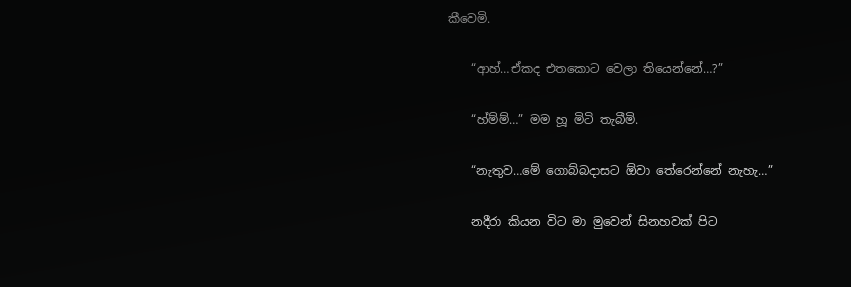කීවෙමි.

    “ආහ්…ඒකද එතකොට වෙලා තියෙන්නේ…?”

    “හ්ම්ම්…” මම හූ මිටි තැබීමි.

    “නැතුව…මේ ගොබ්බදාසට ඕවා තේරෙන්නේ නැහැ…”

    නදීරා කියන විට මා මුවෙන් සිනහවක් පිට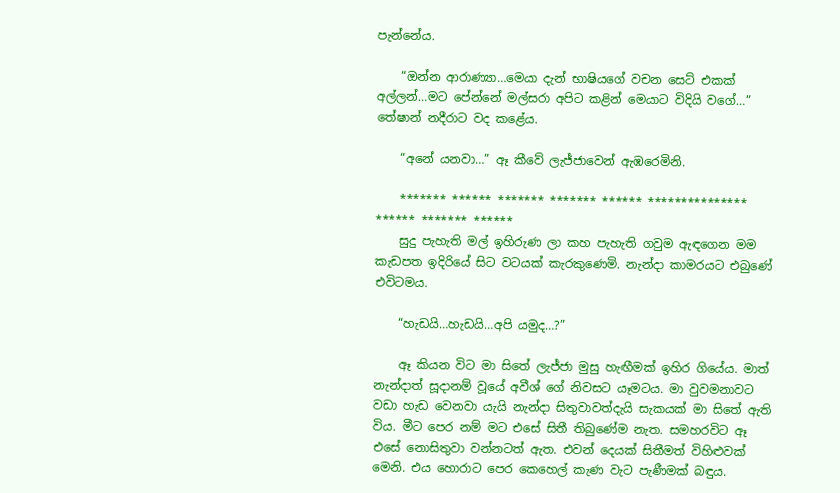පැන්නේය.

    “ඔන්න ආරාණ්‍යා…මෙයා දැන් භාෂියගේ වචන සෙට් එකක් අල්ලන්…මට පේන්නේ මල්සරා අපිට කළින් මෙයාට විදියි වගේ…” තේෂාන් නදීරාට වද කළේය.

    “අනේ යනවා…” ඈ කීවේ ලැජ්ජාවෙන් ඇඹරෙමිනි.

    ******* ****** ******* ******* ****** *************** ****** ******* ******
    සුදු පැහැති මල් ඉහිරුණ ලා කහ පැහැති ගවුම ඇඳගෙන මම කැඩපත ඉදිරියේ සිට වටයක් කැරකුණෙමි. නැන්දා කාමරයට එබුණේ එවිටමය.

    “හැඩයි…හැඩයි…අපි යමුද…?”

    ඈ කියන විට මා සිතේ ලැජ්ජා මුසු හැඟීමක් ඉහිර ගියේය. මාත් නැන්දාත් සූදානම් වූයේ අවීශ් ගේ නිවසට යෑමටය. මා වුවමනාවට වඩා හැඩ වෙනවා යැයි නැන්දා සිතුවාවත්දැයි සැකයක් මා සිතේ ඇති විය. මීට පෙර නම් මට එසේ සිතී තිබුණේම නැත. සමහරවිට ඈ එසේ නොසිතුවා වන්නටත් ඇත. එවන් දෙයක් සිතීමත් විහිළුවක් මෙනි. එය හොරාට පෙර කෙහෙල් කැණ වැට පැණීමක් බඳුය.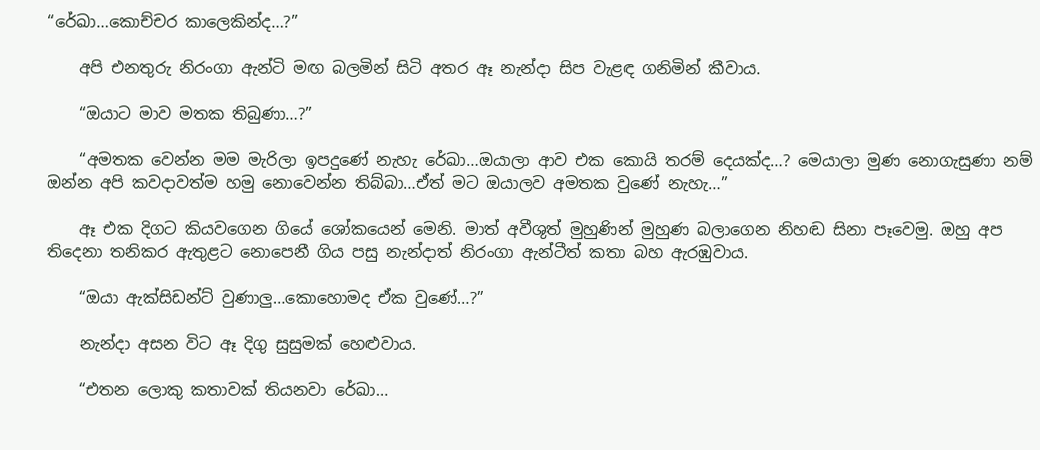“රේඛා…කොච්චර කාලෙකින්ද…?”

    අපි එනතුරු නිරංගා ඇන්ටි මඟ බලමින් සිටි අතර ඈ නැන්දා සිප වැළඳ ගනිමින් කීවාය.

    “ඔයාට මාව මතක තිබුණා…?”

    “අමතක වෙන්න මම මැරිලා ඉපදුණේ නැහැ රේඛා…ඔයාලා ආව එක කොයි තරම් දෙයක්ද…? මෙයාලා මුණ නොගැසුණා නම් ඔන්න අපි කවදාවත්ම හමු නොවෙන්න තිබ්බා…ඒත් මට ඔයාලව අමතක වුණේ නැහැ…”

    ඈ එක දිගට කියවගෙන ගියේ ශෝකයෙන් මෙනි. මාත් අවීශුත් මුහුණින් මුහුණ බලාගෙන නිහඬ සිනා පෑවෙමු. ඔහු අප තිදෙනා තනිකර ඇතුළට නොපෙනී ගිය පසු නැන්දාත් නිරංගා ඇන්ටීත් කතා බහ ඇරඹුවාය.

    “ඔයා ඇක්සිඩන්ට් වුණාලු…කොහොමද ඒක වුණේ…?”

    නැන්දා අසන විට ඈ දිගු සුසුමක් හෙළුවාය.

    “එතන ලොකු කතාවක් තියනවා රේඛා…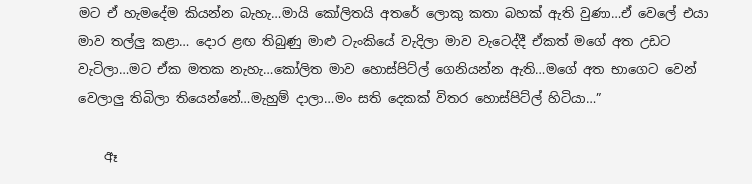මට ඒ හැමදේම කියන්න බැහැ…මායි කෝලිතයි අතරේ ලොකු කතා බහක් ඇති වුණා…ඒ වෙලේ එයා මාව තල්ලු කළා… දොර ළඟ තිබුණු මාළු ටැංකියේ වැදිලා මාව වැටෙද්දී ඒකත් මගේ අත උඩට වැටිලා…මට ඒක මතක නැහැ…කෝලිත මාව හොස්පිට්ල් ගෙනියන්න ඇති…මගේ අත භාගෙට වෙන් වෙලාලු තිබිලා තියෙන්නේ…මැහුම් දාලා…මං සති දෙකක් විතර හොස්පිට්ල් හිටියා…”

    ඈ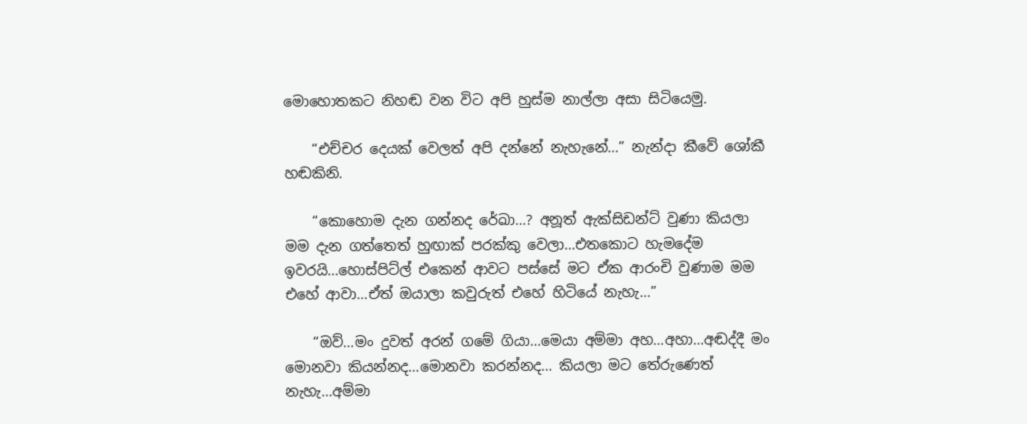මොහොතකට නිහඬ වන විට අපි හුස්ම නාල්ලා අසා සිටියෙමු.

    “එච්චර දෙයක් වෙලත් අපි දන්නේ නැහැනේ…” නැන්දා කීවේ ශෝකී හඬකිනි.

    “කොහොම දැන ගන්නද රේඛා…? අනූත් ඇක්සිඩන්ට් වුණා කියලා මම දැන ගත්තෙත් හුඟාක් පරක්කු වෙලා…එතකොට හැමදේම ඉවරයි…හොස්පිට්ල් එකෙන් ආවට පස්සේ මට ඒක ආරංචි වුණාම මම එහේ ආවා…ඒත් ඔයාලා කවුරුත් එහේ හිටියේ නැහැ…”

    “ඔව්…මං දුවත් අරන් ගමේ ගියා…මෙයා අම්මා අහ…අහා…අඬද්දී මං මොනවා කියන්නද…මොනවා කරන්නද… කියලා මට තේරුණෙත් නැහැ…අම්මා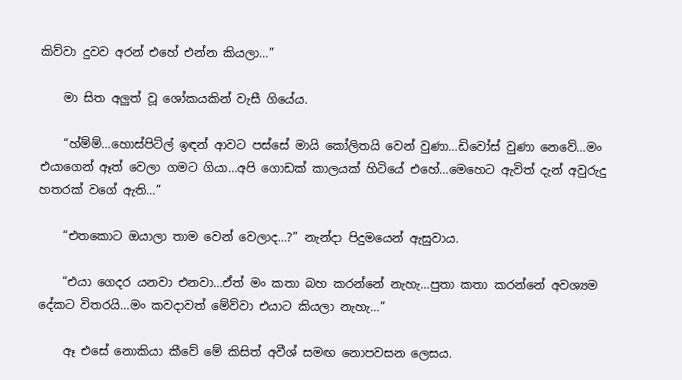කිව්වා දුවව අරන් එහේ එන්න කියලා…”

    මා සිත අලුත් වූ ශෝකයකින් වැසී ගියේය.

    “හ්ම්ම්…හොස්පිට්ල් ඉඳන් ආවට පස්සේ මායි කෝලිතයි වෙන් වුණා…ඩිවෝස් වුණා නෙවේ…මං එයාගෙන් ඈත් වෙලා ගමට ගියා…අපි ගොඩක් කාලයක් හිටියේ එහේ…මෙහෙට ඇවිත් දැන් අවුරුදු හතරක් වගේ ඇති…”

    “එතකොට ඔයාලා තාම වෙන් වෙලාද…?” නැන්දා පිදුමයෙන් ඇසුවාය.

    “එයා ගෙදර යනවා එනවා…ඒත් මං කතා බහ කරන්නේ නැහැ…පුතා කතා කරන්නේ අවශ්‍යම දේකට විතරයි…මං කවදාවත් මේව්වා එයාට කියලා නැහැ…”

    ඈ එසේ නොකියා කීවේ මේ කිසිත් අවීශ් සමඟ නොපවසන ලෙසය.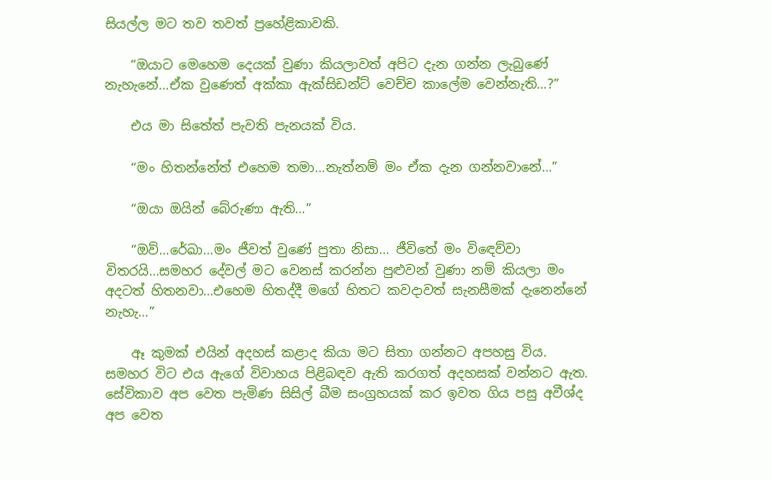සියල්ල මට තව තවත් ප්‍රහේළිකාවකි.

    “ඔයාට මෙහෙම දෙයක් වුණා කියලාවත් අපිට දැන ගන්න ලැබුණේ නැහැනේ…ඒක වුණෙත් අක්කා ඇක්සිඩන්ට් වෙච්ච කාලේම වෙන්නැති…?”

    එය මා සිතේත් පැවති පැනයක් විය.

    “මං හිතන්නේත් එහෙම තමා…නැත්නම් මං ඒක දැන ගන්නවානේ…”

    “ඔයා ඔයින් බේරුණා ඇති…”

    “ඔව්…රේඛා…මං ජීවත් වුණේ පුතා නිසා… ජීවිතේ මං විඳෙව්වා විතරයි…සමහර දේවල් මට වෙනස් කරන්න පුළුවන් වුණා නම් කියලා මං අදටත් හිතනවා…එහෙම හිතද්දී මගේ හිතට කවදාවත් සැනසීමක් දැනෙන්නේ නැහැ…”

    ඈ කුමක් එයින් අදහස් කළාද කියා මට සිතා ගන්නට අපහසු විය. සමහර විට එය ඇගේ විවාහය පිළිබඳව ඇති කරගත් අදහසක් වන්නට ඇත. සේවිකාව අප වෙත පැමිණ සිසිල් බීම සංග්‍රහයක් කර ඉවත ගිය පසු අවීශ්ද අප වෙත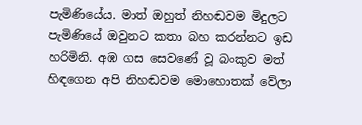පැමිණියේය. මාත් ඔහුත් නිහඬවම මිදුලට පැමිණියේ ඔවුනට කතා බහ කරන්නට ඉඩ හරිමිනි. අඹ ගස සෙවණේ වූ බංකුව මත් හිඳගෙන අපි නිහඬවම මොහොතක් වේලා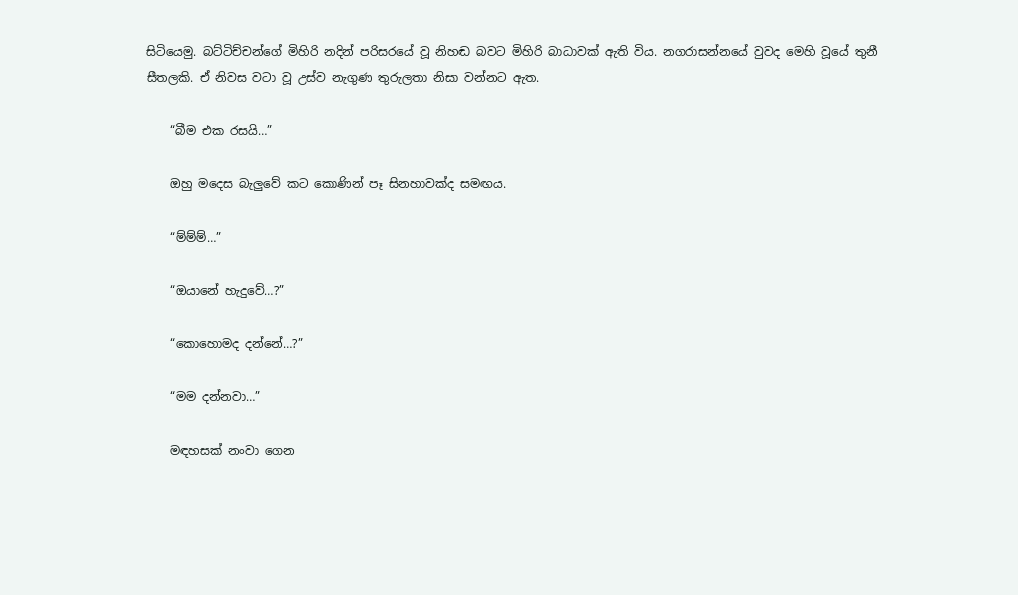සිටියෙමු. බට්ටිච්චන්ගේ මිහිරි නදින් පරිසරයේ වූ නිහඬ බවට මිහිරි බාධාවක් ඇති විය. නගරාසන්නයේ වුවද මෙහි වූයේ තුනී සීතලකි. ඒ නිවස වටා වූ උස්ව නැගුණ තුරුලතා නිසා වන්නට ඇත.

    “බීම එක රසයි…”

    ඔහු මදෙස බැලුවේ කට කොණින් පෑ සිනහාවක්ද සමඟය.

    “ම්ම්ම්…”

    “ඔයානේ හැදුවේ…?”

    “කොහොමද දන්නේ…?”

    “මම දන්නවා…”

    මඳහසක් නංවා ගෙන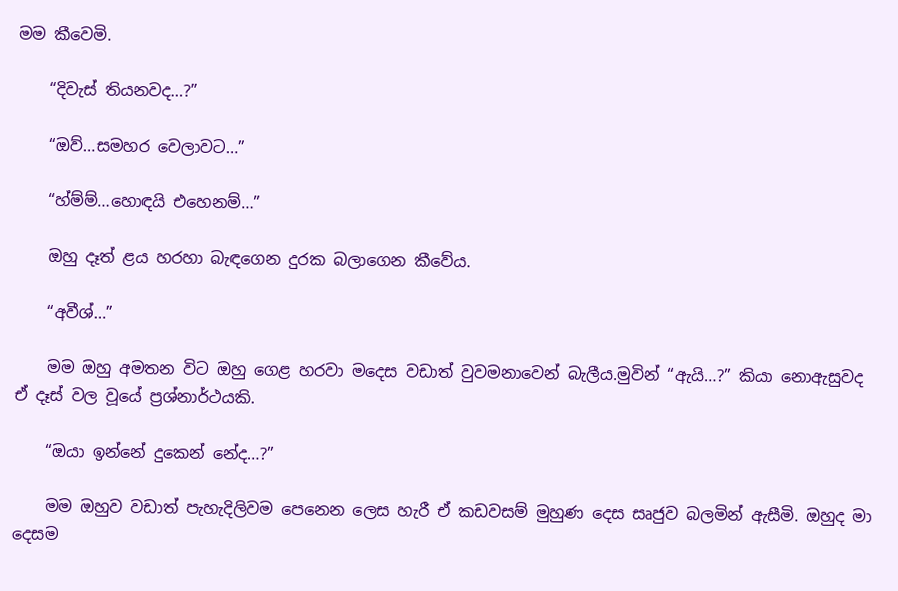මම කීවෙමි.

    “දිවැස් තියනවද…?”

    “ඔව්…සමහර වෙලාවට…”

    “හ්ම්ම්…හොඳයි එහෙනම්…”

    ඔහු දෑත් ළය හරහා බැඳගෙන දුරක බලාගෙන කීවේය.

    “අවීශ්…”

    මම ඔහු අමතන විට ඔහු ගෙළ හරවා මදෙස වඩාත් වුවමනාවෙන් බැලීය.මුවින් “ඇයි…?” කියා නොඇසුවද ඒ දෑස් වල වූයේ ප්‍රශ්නාර්ථයකි.

    “ඔයා ඉන්නේ දුකෙන් නේද…?”

    මම ඔහුව වඩාත් පැහැදිලිවම පෙනෙන ලෙස හැරී ඒ කඩවසම් මුහුණ දෙස සෘජුව බලමින් ඇසීමි. ඔහුද මා දෙසම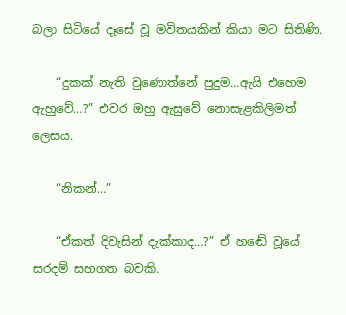බලා සිටියේ දෑසේ වූ මවිතයකින් කියා මට සිතිණි.

    “දුකක් නැති වුණොත්නේ පුදුම…ඇයි එහෙම ඇහුවේ…?” එවර ඔහු ඇසුවේ නොසැළකිලිමත් ලෙසය.

    “නිකන්…”

    “ඒකත් දිවැසින් දැක්කාද…?” ඒ හඬේ වූයේ සරදම් සහගත බවකි.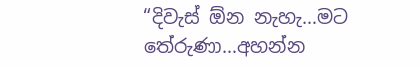“දිවැස් ඕන නැහැ…මට තේරුණා…අහන්න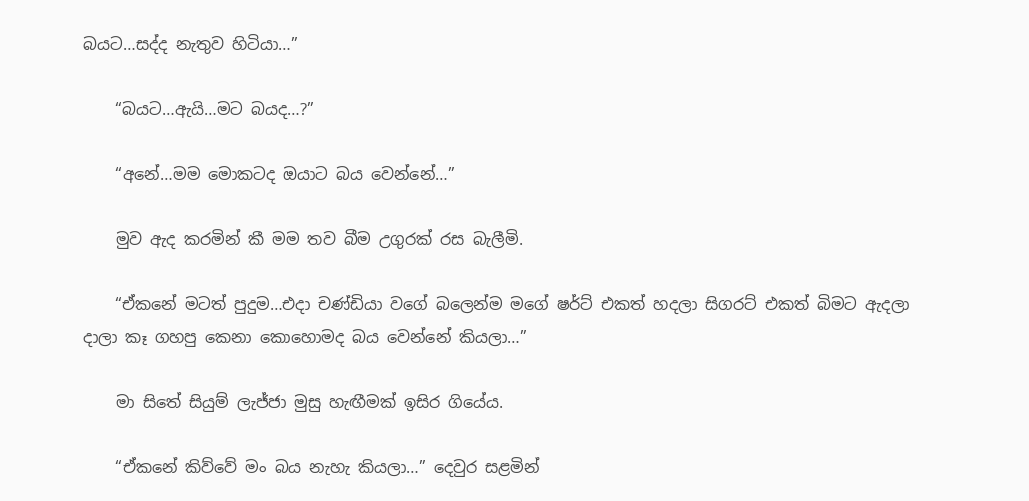බයට…සද්ද නැතුව හිටියා…”

    “බයට…ඇයි…මට බයද…?”

    “අනේ…මම මොකටද ඔයාට බය වෙන්නේ…”

    මුව ඇද කරමින් කී මම තව බීම උගුරක් රස බැලීමි.

    “ඒකනේ මටත් පුදුම…එදා චණ්ඩියා වගේ බලෙන්ම මගේ ෂර්ට් එකත් හදලා සිගරට් එකත් බිමට ඇදලා දාලා කෑ ගහපු කෙනා කොහොමද බය වෙන්නේ කියලා…”

    මා සිතේ සියුම් ලැජ්ජා මුසු හැඟීමක් ඉසිර ගියේය.

    “ඒකනේ කිව්වේ මං බය නැහැ කියලා…” දෙවුර සළමින්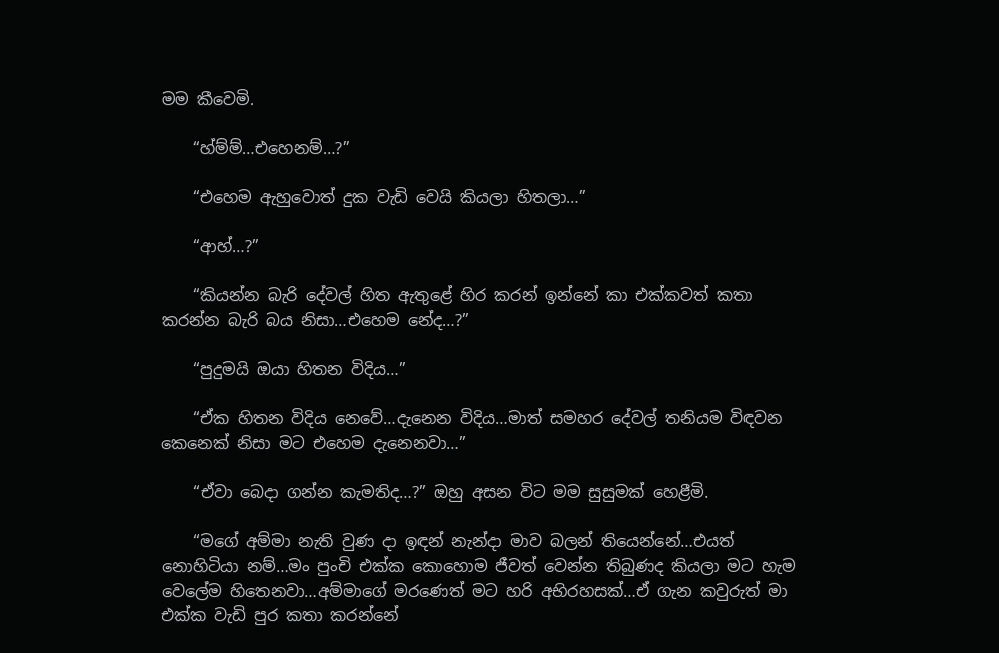මම කීවෙමි.

    “හ්ම්ම්…එහෙනම්…?”

    “එහෙම ඇහුවොත් දුක වැඩි වෙයි කියලා හිතලා…”

    “ආහ්…?”

    “කියන්න බැරි දේවල් හිත ඇතුළේ හිර කරන් ඉන්නේ කා එක්කවත් කතා කරන්න බැරි බය නිසා…එහෙම නේද…?”

    “පුදුමයි ඔයා හිතන විදිය…”

    “ඒක හිතන විදිය නෙවේ…දැනෙන විදිය…මාත් සමහර දේවල් තනියම විඳවන කෙනෙක් නිසා මට එහෙම දැනෙනවා…”

    “ඒවා බෙදා ගන්න කැමතිද…?” ඔහු අසන විට මම සුසුමක් හෙළීමි.

    “මගේ අම්මා නැති වුණ දා ඉඳන් නැන්දා මාව බලන් තියෙන්නේ…එයත් නොහිටියා නම්…මං පුංචි එක්ක කොහොම ජීවත් වෙන්න තිබුණද කියලා මට හැම වෙලේම හිතෙනවා…අම්මාගේ මරණෙත් මට හරි අභිරහසක්…ඒ ගැන කවුරුත් මා එක්ක වැඩි පුර කතා කරන්නේ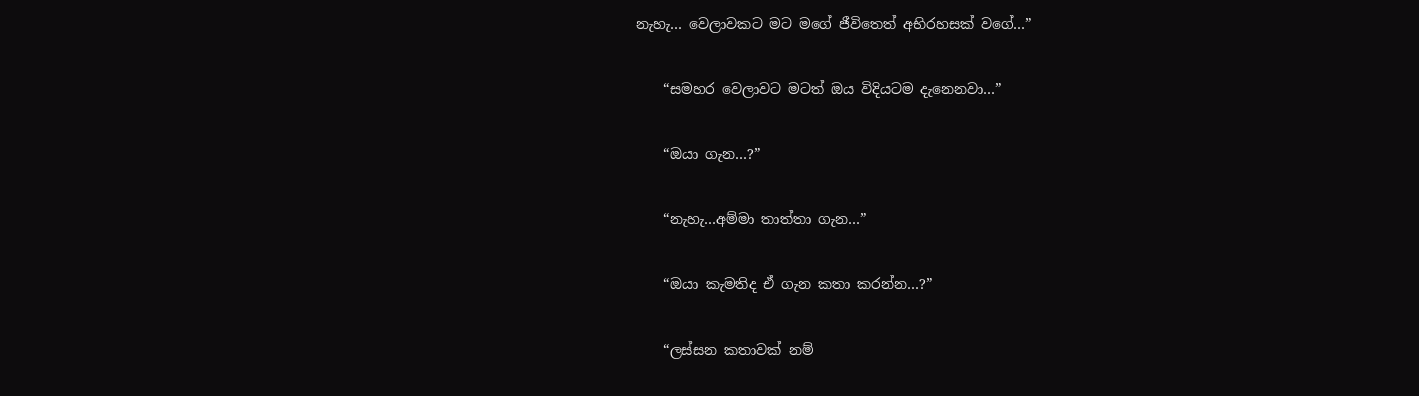නැහැ… වෙලාවකට මට මගේ ජීවිතෙත් අභිරහසක් වගේ…”

    “සමහර වෙලාවට මටත් ඔය විදියටම දැනෙනවා…”

    “ඔයා ගැන…?”

    “නැහැ…අම්මා තාත්තා ගැන…”

    “ඔයා කැමතිද ඒ ගැන කතා කරන්න…?”

    “ලස්සන කතාවක් නම්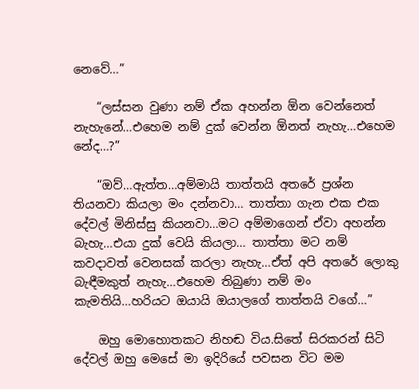නෙවේ…”

    “ලස්සන වුණා නම් ඒක අහන්න ඕන වෙන්නෙත් නැහැනේ…එහෙම නම් දුක් වෙන්න ඕනත් නැහැ…එහෙම නේද…?”

    “ඔව්…ඇත්ත…අම්මායි තාත්තයි අතරේ ප්‍රශ්න තියනවා කියලා මං දන්නවා… තාත්තා ගැන එක එක දේවල් මිනිස්සු කියනවා…මට අම්මාගෙන් ඒවා අහන්න බැහැ…එයා දුක් වෙයි කියලා… තාත්තා මට නම් කවදාවත් වෙනසක් කරලා නැහැ…ඒත් අපි අතරේ ලොකු බැඳීමකුත් නැහැ…එහෙම තිබුණා නම් මං කැමතියි…හරියට ඔයායි ඔයාලගේ තාත්තයි වගේ…”

    ඔහු මොහොතකට නිහඬ විය.සිතේ සිරකරන් සිටි දේවල් ඔහු මෙසේ මා ඉදිරියේ පවසන විට මම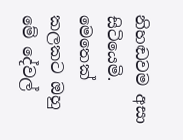නිහඬවම අසා සිටියෙමි. මෙතෙක් කලකට ඔහු මේ දේවල්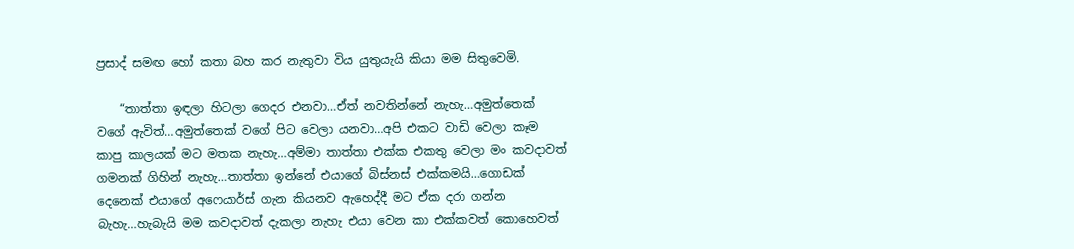ප්‍රසාද් සමඟ හෝ කතා බහ කර නැතුවා විය යුතුයැයි කියා මම සිතුවෙමි.

    “තාත්තා ඉඳලා හිටලා ගෙදර එනවා…ඒත් නවතින්නේ නැහැ…අමුත්තෙක් වගේ ඇවිත්…අමුත්තෙක් වගේ පිට වෙලා යනවා…අපි එකට වාඩි වෙලා කෑම කාපු කාලයක් මට මතක නැහැ…අම්මා තාත්තා එක්ක එකතු වෙලා මං කවදාවත් ගමනක් ගිහින් නැහැ…තාත්තා ඉන්නේ එයාගේ බිස්නස් එක්කමයි…ගොඩක් දෙනෙක් එයාගේ අෆෙයාර්ස් ගැන කියනව ඇහෙද්දී මට ඒක දරා ගන්න බැහැ…හැබැයි මම කවදාවත් දැකලා නැහැ එයා වෙන කා එක්කවත් කොහෙවත්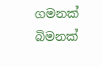ගමනක් බිමනක්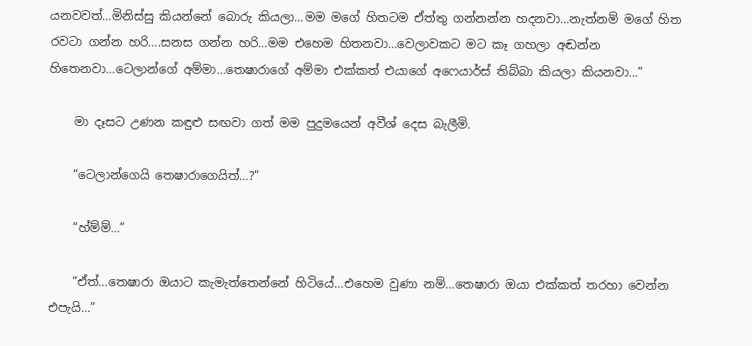යනවවත්…මිනිස්සු කියන්නේ බොරු කියලා…මම මගේ හිතටම ඒත්තු ගන්නන්න හදනවා…නැත්නම් මගේ හිත රවටා ගන්න හරි….සනස ගන්න හරි…මම එහෙම හිතනවා…වෙලාවකට මට කෑ ගහලා අඬන්න හිතෙනවා…ටෙලාන්ගේ අම්මා…තෙෂාරාගේ අම්මා එක්කත් එයාගේ අෆෙයාර්ස් තිබ්බා කියලා කියනවා…”

    මා දෑසට උණන කඳුළු සඟවා ගත් මම පුදුමයෙන් අවීශ් දෙස බැලීමි.

    “ටෙලාන්ගෙයි තෙෂාරාගෙයිත්…?”

    “හ්ම්ම්…”

    “ඒත්…තෙෂාරා ඔයාට කැමැත්තෙන්නේ හිටියේ…එහෙම වුණා නම්…තෙෂාරා ඔයා එක්කත් තරහා වෙන්න එපැයි…”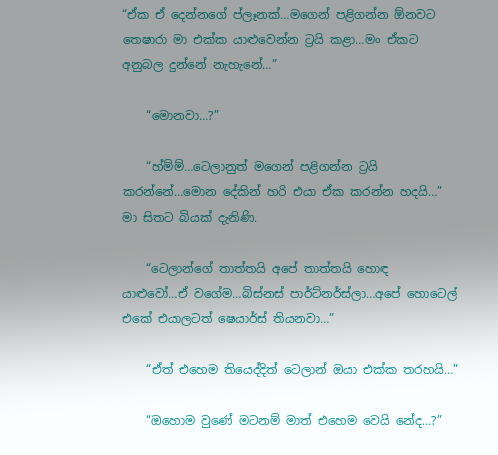“ඒක ඒ දෙන්නගේ ප්ලෑනක්…මගෙන් පළිගන්න ඕනවට තෙෂාරා මා එක්ක යාළුවෙන්න ට්‍රයි කළා…මං ඒකට අනුබල දුන්නේ නැහැනේ…”

    “මොනවා…?”

    “හ්ම්ම්…ටෙලානුත් මගෙන් පළිගන්න ට්‍රයි කරන්නේ…මොන දේකින් හරි එයා ඒක කරන්න හදයි…” මා සිතට බියක් දැනිණි.

    “ටෙලාන්ගේ තාත්තයි අපේ තාත්තයි හොඳ යාළුවෝ…ඒ වගේම…බිස්නස් පාර්ට්නර්ස්ලා…අපේ හොටෙල් එකේ එයාලටත් ෂෙයාර්ස් තියනවා…”

    “ඒත් එහෙම තියෙද්දිත් ටෙලාන් ඔයා එක්ක තරහයි…”

    “ඔහොම වුණේ මටනම් මාත් එහෙම වෙයි නේද…?”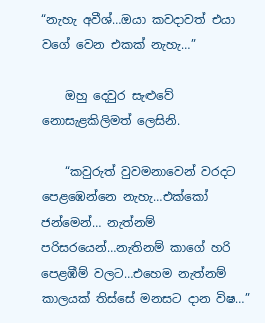“නැහැ අවීශ්…ඔයා කවදාවත් එයා වගේ වෙන එකක් නැහැ…”

    ඔහු දෙවුර සැළුවේ නොසැළකිලිමත් ලෙසිනි.

    “කවුරුත් වුවමනාවෙන් වරදට පෙළඹෙන්නෙ නැහැ…එක්කෝ ජන්මෙන්… නැත්නම් පරිසරයෙන්…නැතිනම් කාගේ හරි පෙළඹීම් වලට…එහෙම නැත්නම් කාලයක් තිස්සේ මනසට දාන විෂ…”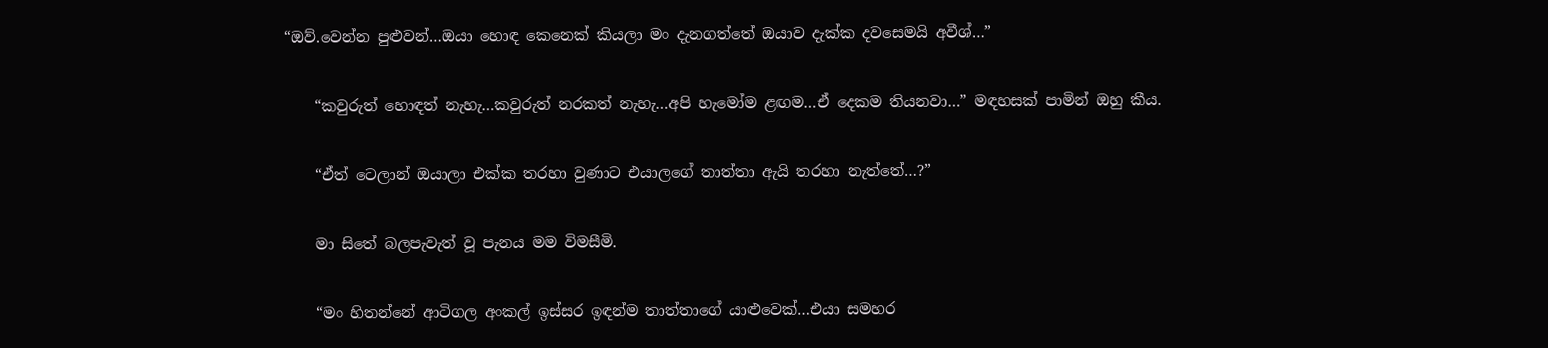“ඔව්.වෙන්න පුළුවන්…ඔයා හොඳ කෙනෙක් කියලා මං දැනගත්තේ ඔයාව දැක්ක දවසෙමයි අවීශ්…”

    “කවුරුත් හොඳත් නැහැ…කවුරුත් නරකත් නැහැ…අපි හැමෝම ළඟම…ඒ දෙකම තියනවා…” මඳහසක් පාමින් ඔහු කීය.

    “ඒත් ටෙලාන් ඔයාලා එක්ක තරහා වුණාට එයාලගේ තාත්තා ඇයි තරහා නැත්තේ…?”

    මා සිතේ බලපැවැත් වූ පැනය මම විමසීමි.

    “මං හිතන්නේ ආටිගල අංකල් ඉස්සර ඉඳන්ම තාත්තාගේ යාළුවෙක්…එයා සමහර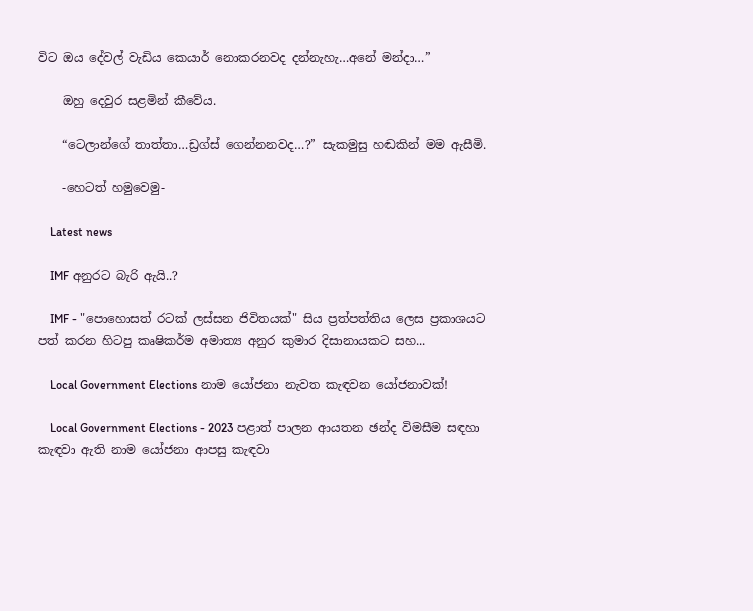විට ඔය දේවල් වැඩිය කෙයාර් නොකරනවද දන්නැහැ…අනේ මන්දා…”

    ඔහු දෙවුර සළමින් කීවේය.

    “ටෙලාන්ගේ තාත්තා…ඩ්‍රග්ස් ගෙන්නනවද…?” සැකමුසු හඬකින් මම ඇසීමි.

    -හෙටත් හමුවෙමු-

    Latest news

    IMF අනුරට බැරි ඇයි..?

    IMF - "පොහොසත් රටක් ලස්සන ජිවිතයක්" සිය ප්‍රත්පත්තිය ලෙස ප්‍රකාශයට පත් කරන හිටපු කෘෂිකර්ම අමාත්‍ය අනුර කුමාර දිසානායකට සහ...

    Local Government Elections නාම යෝජනා නැවත කැඳවන යෝජනාවක්!

    Local Government Elections - 2023 පළාත් පාලන ආයතන ඡන්ද විමසීම සඳහා කැඳවා ඇති නාම යෝජනා ආපසු කැඳවා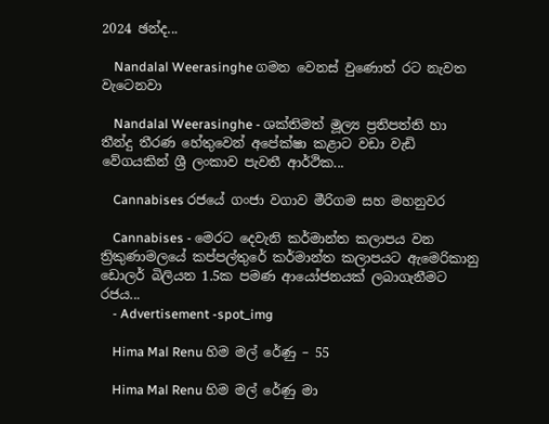2024 ඡන්ද...

    Nandalal Weerasinghe ගමන වෙනස් වුණොත් රට නැවත වැටෙනවා

    Nandalal Weerasinghe - ශක්තිමත් මූල්‍ය ප්‍රතිපත්ති හා තීන්දු තීරණ හේතුවෙන් අපේක්ෂා කළාට වඩා වැඩි වේගයකින් ශ්‍රී ලංකාව පැවතී ආර්ථික...

    Cannabises රජයේ ගංජා වගාව මීරිගම සහ මහනුවර

    Cannabises - මෙරට දෙවැනි කර්මාන්ත කලාපය වන ත්‍රිකුණාමලයේ කප්පල්තුරේ කර්මාන්ත කලාපයට ඇමෙරිකානු ඩොලර් බිලියන 1.5ක පමණ ආයෝජනයක් ලබාගැනීමට රජය...
    - Advertisement -spot_img

    Hima Mal Renu හිම මල් රේණු – 55

    Hima Mal Renu හිම මල් රේණු මා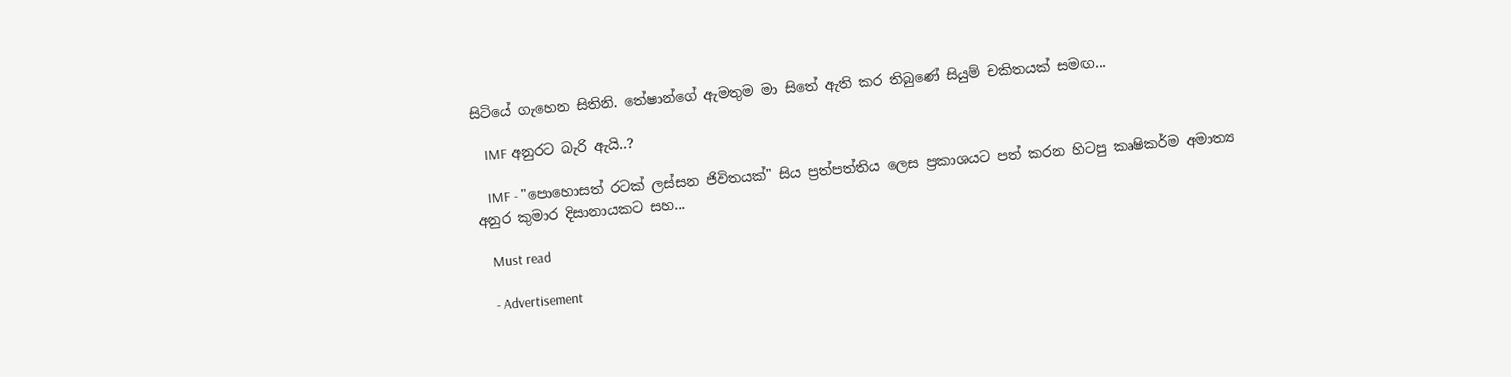සිටියේ ගැහෙන සිතිනි. තේෂාන්ගේ ඇමතුම මා සිතේ ඇති කර තිබුණේ සියුම් චකිතයක් සමඟ...

    IMF අනුරට බැරි ඇයි..?

    IMF - "පොහොසත් රටක් ලස්සන ජිවිතයක්" සිය ප්‍රත්පත්තිය ලෙස ප්‍රකාශයට පත් කරන හිටපු කෘෂිකර්ම අමාත්‍ය අනුර කුමාර දිසානායකට සහ...

    Must read

    - Advertisement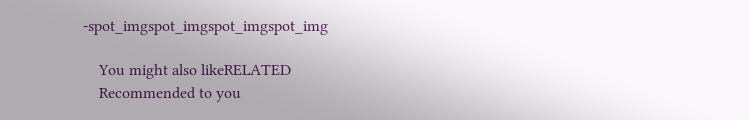-spot_imgspot_imgspot_imgspot_img

    You might also likeRELATED
    Recommended to you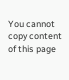You cannot copy content of this page